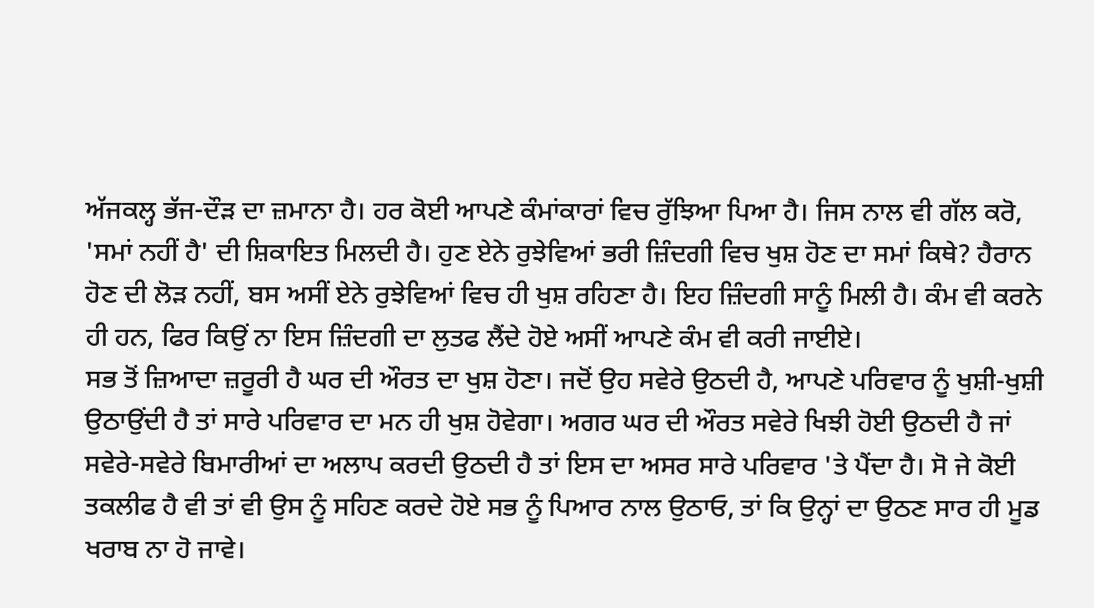ਅੱਜਕਲ੍ਹ ਭੱਜ-ਦੌੜ ਦਾ ਜ਼ਮਾਨਾ ਹੈ। ਹਰ ਕੋਈ ਆਪਣੇ ਕੰਮਾਂਕਾਰਾਂ ਵਿਚ ਰੁੱਝਿਆ ਪਿਆ ਹੈ। ਜਿਸ ਨਾਲ ਵੀ ਗੱਲ ਕਰੋ, 'ਸਮਾਂ ਨਹੀਂ ਹੈ' ਦੀ ਸ਼ਿਕਾਇਤ ਮਿਲਦੀ ਹੈ। ਹੁਣ ਏਨੇ ਰੁਝੇਵਿਆਂ ਭਰੀ ਜ਼ਿੰਦਗੀ ਵਿਚ ਖੁਸ਼ ਹੋਣ ਦਾ ਸਮਾਂ ਕਿਥੇ? ਹੈਰਾਨ ਹੋਣ ਦੀ ਲੋੜ ਨਹੀਂ, ਬਸ ਅਸੀਂ ਏਨੇ ਰੁਝੇਵਿਆਂ ਵਿਚ ਹੀ ਖੁਸ਼ ਰਹਿਣਾ ਹੈ। ਇਹ ਜ਼ਿੰਦਗੀ ਸਾਨੂੰ ਮਿਲੀ ਹੈ। ਕੰਮ ਵੀ ਕਰਨੇ ਹੀ ਹਨ, ਫਿਰ ਕਿਉਂ ਨਾ ਇਸ ਜ਼ਿੰਦਗੀ ਦਾ ਲੁਤਫ ਲੈਂਦੇ ਹੋਏ ਅਸੀਂ ਆਪਣੇ ਕੰਮ ਵੀ ਕਰੀ ਜਾਈਏ।
ਸਭ ਤੋਂ ਜ਼ਿਆਦਾ ਜ਼ਰੂਰੀ ਹੈ ਘਰ ਦੀ ਔਰਤ ਦਾ ਖੁਸ਼ ਹੋਣਾ। ਜਦੋਂ ਉਹ ਸਵੇਰੇ ਉਠਦੀ ਹੈ, ਆਪਣੇ ਪਰਿਵਾਰ ਨੂੰ ਖੁਸ਼ੀ-ਖੁਸ਼ੀ ਉਠਾਉਂਦੀ ਹੈ ਤਾਂ ਸਾਰੇ ਪਰਿਵਾਰ ਦਾ ਮਨ ਹੀ ਖੁਸ਼ ਹੋਵੇਗਾ। ਅਗਰ ਘਰ ਦੀ ਔਰਤ ਸਵੇਰੇ ਖਿਝੀ ਹੋਈ ਉਠਦੀ ਹੈ ਜਾਂ ਸਵੇਰੇ-ਸਵੇਰੇ ਬਿਮਾਰੀਆਂ ਦਾ ਅਲਾਪ ਕਰਦੀ ਉਠਦੀ ਹੈ ਤਾਂ ਇਸ ਦਾ ਅਸਰ ਸਾਰੇ ਪਰਿਵਾਰ 'ਤੇ ਪੈਂਦਾ ਹੈ। ਸੋ ਜੇ ਕੋਈ ਤਕਲੀਫ ਹੈ ਵੀ ਤਾਂ ਵੀ ਉਸ ਨੂੰ ਸਹਿਣ ਕਰਦੇ ਹੋਏ ਸਭ ਨੂੰ ਪਿਆਰ ਨਾਲ ਉਠਾਓ, ਤਾਂ ਕਿ ਉਨ੍ਹਾਂ ਦਾ ਉਠਣ ਸਾਰ ਹੀ ਮੂਡ ਖਰਾਬ ਨਾ ਹੋ ਜਾਵੇ।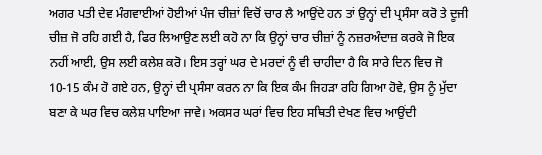ਅਗਰ ਪਤੀ ਦੇਵ ਮੰਗਵਾਈਆਂ ਹੋਈਆਂ ਪੰਜ ਚੀਜ਼ਾਂ ਵਿਚੋਂ ਚਾਰ ਲੈ ਆਉਂਦੇ ਹਨ ਤਾਂ ਉਨ੍ਹਾਂ ਦੀ ਪ੍ਰਸੰਸਾ ਕਰੋ ਤੇ ਦੂਜੀ ਚੀਜ਼ ਜੋ ਰਹਿ ਗਈ ਹੈ, ਫਿਰ ਲਿਆਉਣ ਲਈ ਕਹੋ ਨਾ ਕਿ ਉਨ੍ਹਾਂ ਚਾਰ ਚੀਜ਼ਾਂ ਨੂੰ ਨਜ਼ਰਅੰਦਾਜ਼ ਕਰਕੇ ਜੋ ਇਕ ਨਹੀਂ ਆਈ, ਉਸ ਲਈ ਕਲੇਸ਼ ਕਰੋ। ਇਸ ਤਰ੍ਹਾਂ ਘਰ ਦੇ ਮਰਦਾਂ ਨੂੰ ਵੀ ਚਾਹੀਦਾ ਹੈ ਕਿ ਸਾਰੇ ਦਿਨ ਵਿਚ ਜੋ 10-15 ਕੰਮ ਹੋ ਗਏ ਹਨ, ਉਨ੍ਹਾਂ ਦੀ ਪ੍ਰਸੰਸਾ ਕਰਨ ਨਾ ਕਿ ਇਕ ਕੰਮ ਜਿਹੜਾ ਰਹਿ ਗਿਆ ਹੋਵੇ, ਉਸ ਨੂੰ ਮੁੱਦਾ ਬਣਾ ਕੇ ਘਰ ਵਿਚ ਕਲੇਸ਼ ਪਾਇਆ ਜਾਵੇ। ਅਕਸਰ ਘਰਾਂ ਵਿਚ ਇਹ ਸਥਿਤੀ ਦੇਖਣ ਵਿਚ ਆਉਂਦੀ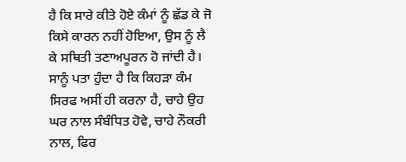ਹੈ ਕਿ ਸਾਰੇ ਕੀਤੇ ਹੋਏ ਕੰਮਾਂ ਨੂੰ ਛੱਡ ਕੇ ਜੋ ਕਿਸੇ ਕਾਰਨ ਨਹੀਂ ਹੋਇਆ, ਉਸ ਨੂੰ ਲੈ ਕੇ ਸਥਿਤੀ ਤਣਾਅਪੂਰਨ ਹੋ ਜਾਂਦੀ ਹੈ।
ਸਾਨੂੰ ਪਤਾ ਹੁੰਦਾ ਹੈ ਕਿ ਕਿਹੜਾ ਕੰਮ ਸਿਰਫ ਅਸੀਂ ਹੀ ਕਰਨਾ ਹੈ, ਚਾਹੇ ਉਹ ਘਰ ਨਾਲ ਸੰਬੰਧਿਤ ਹੋਵੇ, ਚਾਹੇ ਨੌਕਰੀ ਨਾਲ, ਫਿਰ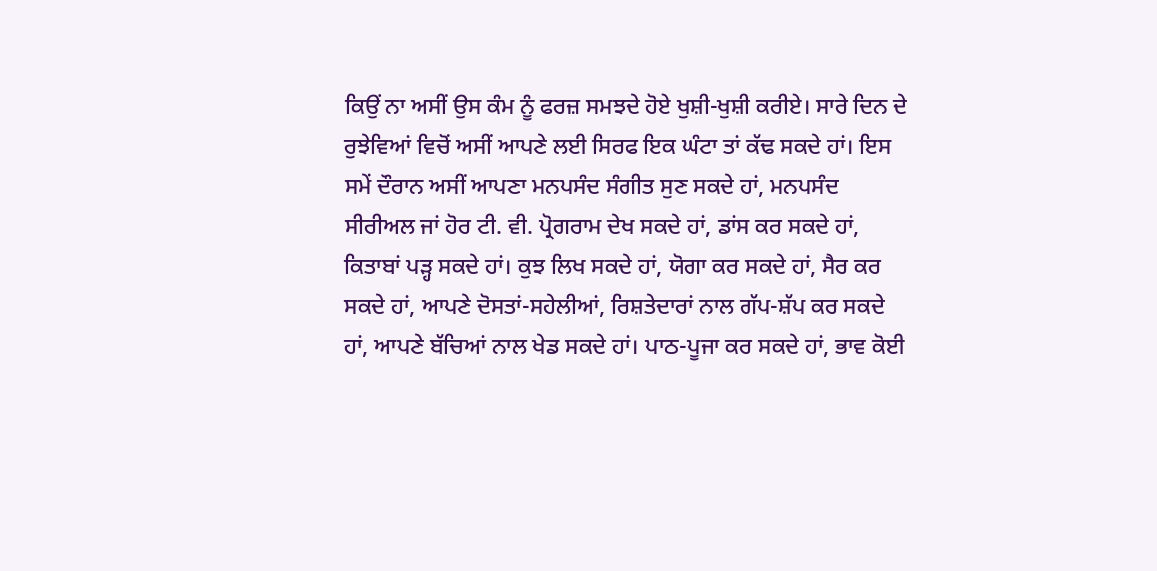ਕਿਉਂ ਨਾ ਅਸੀਂ ਉਸ ਕੰਮ ਨੂੰ ਫਰਜ਼ ਸਮਝਦੇ ਹੋਏ ਖੁਸ਼ੀ-ਖੁਸ਼ੀ ਕਰੀਏ। ਸਾਰੇ ਦਿਨ ਦੇ ਰੁਝੇਵਿਆਂ ਵਿਚੋਂ ਅਸੀਂ ਆਪਣੇ ਲਈ ਸਿਰਫ ਇਕ ਘੰਟਾ ਤਾਂ ਕੱਢ ਸਕਦੇ ਹਾਂ। ਇਸ ਸਮੇਂ ਦੌਰਾਨ ਅਸੀਂ ਆਪਣਾ ਮਨਪਸੰਦ ਸੰਗੀਤ ਸੁਣ ਸਕਦੇ ਹਾਂ, ਮਨਪਸੰਦ ਸੀਰੀਅਲ ਜਾਂ ਹੋਰ ਟੀ. ਵੀ. ਪ੍ਰੋਗਰਾਮ ਦੇਖ ਸਕਦੇ ਹਾਂ, ਡਾਂਸ ਕਰ ਸਕਦੇ ਹਾਂ, ਕਿਤਾਬਾਂ ਪੜ੍ਹ ਸਕਦੇ ਹਾਂ। ਕੁਝ ਲਿਖ ਸਕਦੇ ਹਾਂ, ਯੋਗਾ ਕਰ ਸਕਦੇ ਹਾਂ, ਸੈਰ ਕਰ ਸਕਦੇ ਹਾਂ, ਆਪਣੇ ਦੋਸਤਾਂ-ਸਹੇਲੀਆਂ, ਰਿਸ਼ਤੇਦਾਰਾਂ ਨਾਲ ਗੱਪ-ਸ਼ੱਪ ਕਰ ਸਕਦੇ ਹਾਂ, ਆਪਣੇ ਬੱਚਿਆਂ ਨਾਲ ਖੇਡ ਸਕਦੇ ਹਾਂ। ਪਾਠ-ਪੂਜਾ ਕਰ ਸਕਦੇ ਹਾਂ, ਭਾਵ ਕੋਈ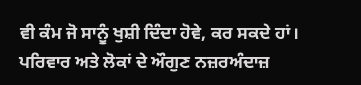ਵੀ ਕੰਮ ਜੋ ਸਾਨੂੰ ਖੁਸ਼ੀ ਦਿੰਦਾ ਹੋਵੇ, ਕਰ ਸਕਦੇ ਹਾਂ। ਪਰਿਵਾਰ ਅਤੇ ਲੋਕਾਂ ਦੇ ਔਗੁਣ ਨਜ਼ਰਅੰਦਾਜ਼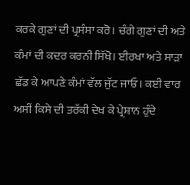ਕਰਕੇ ਗੁਣਾਂ ਦੀ ਪ੍ਰਸੰਸਾ ਕਰੋ। ਚੰਗੇ ਗੁਣਾਂ ਦੀ ਅਤੇ ਕੰਮਾਂ ਦੀ ਕਦਰ ਕਰਨੀ ਸਿੱਖੋ। ਈਰਖਾ ਅਤੇ ਸਾੜਾ ਛੱਡ ਕੇ ਆਪਣੇ ਕੰਮਾਂ ਵੱਲ ਜੁੱਟ ਜਾਓ। ਕਈ ਵਾਰ ਅਸੀਂ ਕਿਸੇ ਦੀ ਤਰੱਕੀ ਦੇਖ ਕੇ ਪ੍ਰੇਸ਼ਾਨ ਹੁੰਦੇ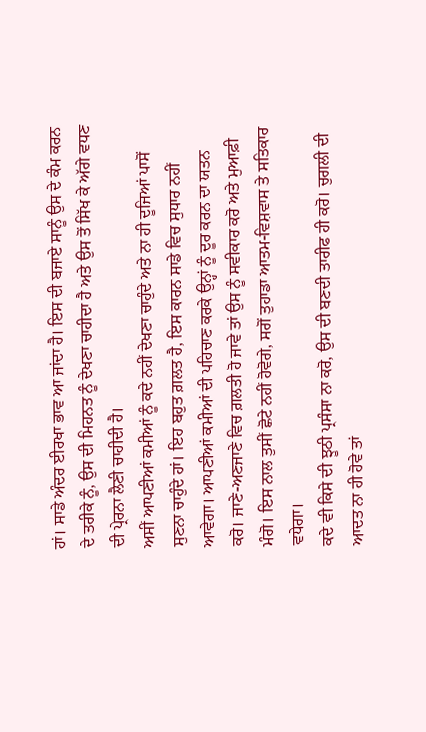ਹਾਂ। ਸਾਡੇ ਅੰਦਰ ਈਰਖਾ ਭਾਵ ਆ ਜਾਂਦਾ ਹੈ। ਇਸ ਦੀ ਬਜਾਏ ਸਾਨੂੰ ਉਸ ਦੇ ਕੰਮ ਕਰਨ ਦੇ ਤਰੀਕੇ ਨੂੰ, ਉਸ ਦੀ ਮਿਹਨਤ ਨੂੰ ਦੇਖਣਾ ਚਾਹੀਦਾ ਹੈ ਅਤੇ ਉਸ ਤੋਂ ਸਿੱਖ ਕੇ ਅੱਗੇ ਵਧਣ ਦੀ ਪ੍ਰੇਰਨਾ ਲੈਣੀ ਚਾਹੀਦੀ ਹੈ।
ਅਸੀਂ ਆਪਣੀਆਂ ਕਮੀਆਂ ਨੂੰ ਕਦੇ ਨਹੀਂ ਦੇਖਣਾ ਚਾਹੁੰਦੇ ਅਤੇ ਨਾ ਹੀ ਦੂਜਿਆਂ ਪਾਸੋਂ ਸੁਣਨਾ ਚਾਹੁੰਦੇ ਹਾਂ। ਇਹ ਬਹੁਤ ਗ਼ਲਤ ਹੈ, ਇਸ ਕਾਰਨ ਸਾਡੇ ਵਿਚ ਸੁਧਾਰ ਨਹੀਂ ਆਵੇਗਾ। ਆਪਣੀਆਂ ਕਮੀਆਂ ਦੀ ਪਹਿਚਾਣ ਕਰਕੇ ਉਨ੍ਹਾਂ ਨੂੰ ਦੂਰ ਕਰਨ ਦਾ ਯਤਨ ਕਰੋ। ਜਾਣੇ-ਅਣਜਾਣੇ ਵਿਚ ਗ਼ਲਤੀ ਹੋ ਜਾਵੇ ਤਾਂ ਉਸ ਨੂੰ ਸਵੀਕਾਰ ਕਰੋ ਅਤੇ ਮੁਆਫ਼ੀ ਮੰਗੋ। ਇਸ ਨਾਲ ਤੁਸੀਂ ਛੋਟੇ ਨਹੀਂ ਹੋਵੋਗੇ, ਸਗੋਂ ਤੁਹਾਡਾ ਆਤਮ-ਵਿਸ਼ਵਾਸ ਤੇ ਸਤਿਕਾਰ ਵਧੇਗਾ।
ਕਦੇ ਵੀ ਕਿਸੇ ਦੀ ਝੂਠੀ ਪ੍ਰਸੰਸਾ ਨਾ ਕਰੋ, ਉਸ ਦੀ ਬਣਦੀ ਤਾਰੀਫ ਹੀ ਕਰੋ। ਚੁਗਲੀ ਦੀ ਆਦਤ ਨਾ ਹੀ ਹੋਵੇ ਤਾਂ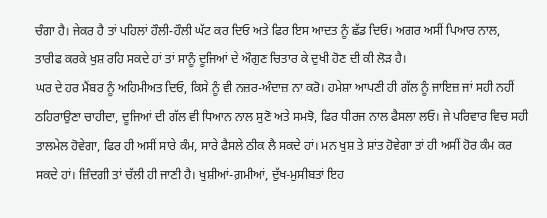ਚੰਗਾ ਹੈ। ਜੇਕਰ ਹੈ ਤਾਂ ਪਹਿਲਾਂ ਹੌਲੀ-ਹੌਲੀ ਘੱਟ ਕਰ ਦਿਓ ਅਤੇ ਫਿਰ ਇਸ ਆਦਤ ਨੂੰ ਛੱਡ ਦਿਓ। ਅਗਰ ਅਸੀਂ ਪਿਆਰ ਨਾਲ, ਤਾਰੀਫ ਕਰਕੇ ਖੁਸ਼ ਰਹਿ ਸਕਦੇ ਹਾਂ ਤਾਂ ਸਾਨੂੰ ਦੂਜਿਆਂ ਦੇ ਔਗੁਣ ਚਿਤਾਰ ਕੇ ਦੁਖੀ ਹੋਣ ਦੀ ਕੀ ਲੋੜ ਹੈ।
ਘਰ ਦੇ ਹਰ ਮੈਂਬਰ ਨੂੰ ਅਹਿਮੀਅਤ ਦਿਓ, ਕਿਸੇ ਨੂੰ ਵੀ ਨਜ਼ਰ-ਅੰਦਾਜ਼ ਨਾ ਕਰੋ। ਹਮੇਸ਼ਾ ਆਪਣੀ ਹੀ ਗੱਲ ਨੂੰ ਜਾਇਜ਼ ਜਾਂ ਸਹੀ ਨਹੀਂ ਠਹਿਰਾਉਣਾ ਚਾਹੀਦਾ, ਦੂਜਿਆਂ ਦੀ ਗੱਲ ਵੀ ਧਿਆਨ ਨਾਲ ਸੁਣੋ ਅਤੇ ਸਮਝੋ, ਫਿਰ ਧੀਰਜ ਨਾਲ ਫੈਸਲਾ ਲਓ। ਜੇ ਪਰਿਵਾਰ ਵਿਚ ਸਹੀ ਤਾਲਮੇਲ ਹੋਵੇਗਾ, ਫਿਰ ਹੀ ਅਸੀਂ ਸਾਰੇ ਕੰਮ, ਸਾਰੇ ਫੈਸਲੇ ਠੀਕ ਲੈ ਸਕਦੇ ਹਾਂ। ਮਨ ਖੁਸ਼ ਤੇ ਸ਼ਾਂਤ ਹੋਵੇਗਾ ਤਾਂ ਹੀ ਅਸੀਂ ਹੋਰ ਕੰਮ ਕਰ ਸਕਦੇ ਹਾਂ। ਜ਼ਿੰਦਗੀ ਤਾਂ ਚੱਲੀ ਹੀ ਜਾਣੀ ਹੈ। ਖੁਸ਼ੀਆਂ-ਗ਼ਮੀਆਂ, ਦੁੱਖ-ਮੁਸੀਬਤਾਂ ਇਹ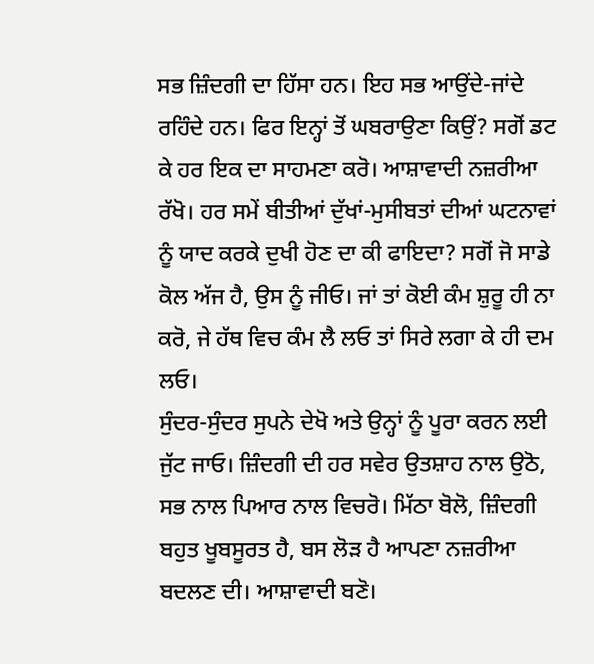ਸਭ ਜ਼ਿੰਦਗੀ ਦਾ ਹਿੱਸਾ ਹਨ। ਇਹ ਸਭ ਆਉਂਦੇ-ਜਾਂਦੇ ਰਹਿੰਦੇ ਹਨ। ਫਿਰ ਇਨ੍ਹਾਂ ਤੋਂ ਘਬਰਾਉਣਾ ਕਿਉਂ? ਸਗੋਂ ਡਟ ਕੇ ਹਰ ਇਕ ਦਾ ਸਾਹਮਣਾ ਕਰੋ। ਆਸ਼ਾਵਾਦੀ ਨਜ਼ਰੀਆ ਰੱਖੋ। ਹਰ ਸਮੇਂ ਬੀਤੀਆਂ ਦੁੱਖਾਂ-ਮੁਸੀਬਤਾਂ ਦੀਆਂ ਘਟਨਾਵਾਂ ਨੂੰ ਯਾਦ ਕਰਕੇ ਦੁਖੀ ਹੋਣ ਦਾ ਕੀ ਫਾਇਦਾ? ਸਗੋਂ ਜੋ ਸਾਡੇ ਕੋਲ ਅੱਜ ਹੈ, ਉਸ ਨੂੰ ਜੀਓ। ਜਾਂ ਤਾਂ ਕੋਈ ਕੰਮ ਸ਼ੁਰੂ ਹੀ ਨਾ ਕਰੋ, ਜੇ ਹੱਥ ਵਿਚ ਕੰਮ ਲੈ ਲਓ ਤਾਂ ਸਿਰੇ ਲਗਾ ਕੇ ਹੀ ਦਮ ਲਓ।
ਸੁੰਦਰ-ਸੁੰਦਰ ਸੁਪਨੇ ਦੇਖੋ ਅਤੇ ਉਨ੍ਹਾਂ ਨੂੰ ਪੂਰਾ ਕਰਨ ਲਈ ਜੁੱਟ ਜਾਓ। ਜ਼ਿੰਦਗੀ ਦੀ ਹਰ ਸਵੇਰ ਉਤਸ਼ਾਹ ਨਾਲ ਉਠੋ, ਸਭ ਨਾਲ ਪਿਆਰ ਨਾਲ ਵਿਚਰੋ। ਮਿੱਠਾ ਬੋਲੋ, ਜ਼ਿੰਦਗੀ ਬਹੁਤ ਖੂਬਸੂਰਤ ਹੈ, ਬਸ ਲੋੜ ਹੈ ਆਪਣਾ ਨਜ਼ਰੀਆ ਬਦਲਣ ਦੀ। ਆਸ਼ਾਵਾਦੀ ਬਣੋ।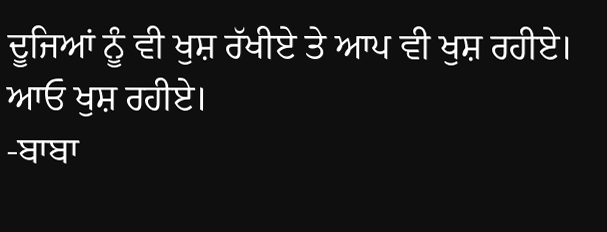ਦੂਜਿਆਂ ਨੂੰ ਵੀ ਖੁਸ਼ ਰੱਖੀਏ ਤੇ ਆਪ ਵੀ ਖੁਸ਼ ਰਹੀਏ। ਆਓ ਖੁਸ਼ ਰਹੀਏ।
-ਬਾਬਾ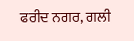ਫਰੀਦ ਨਗਰ, ਗਲੀ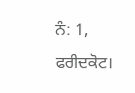ਨੰ: 1, ਫਰੀਦਕੋਟ।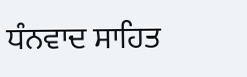ਧੰਨਵਾਦ ਸਾਹਿਤ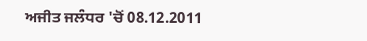ਅਜੀਤ ਜਲੰਧਰ 'ਚੋਂ 08.12.2011